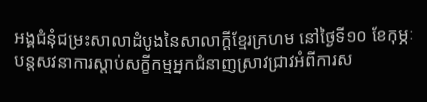អង្គជំនុំជម្រះសាលាដំបូងនៃសាលាក្ដីខ្មែរក្រហម នៅថ្ងៃទី១០ ខែកុម្ភៈ បន្តសវនាការស្ដាប់សក្ខីកម្មអ្នកជំនាញស្រាវជ្រាវអំពីការស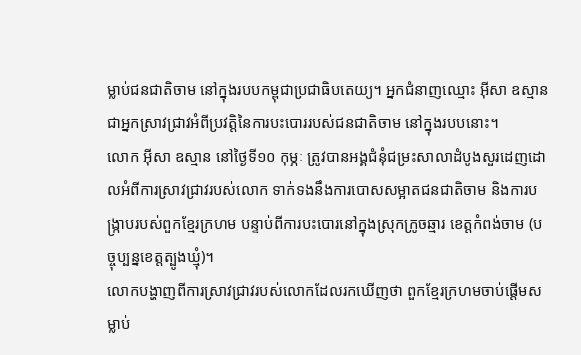ម្លាប់ជនជាតិចាម នៅក្នុងរបបកម្ពុជាប្រជាធិបតេយ្យ។ អ្នកជំនាញឈ្មោះ អ៊ីសា ឧស្មាន ជាអ្នកស្រាវជ្រាវអំពីប្រវត្តិនៃការបះបោររបស់ជនជាតិចាម នៅក្នុងរបបនោះ។
លោក អ៊ីសា ឧស្មាន នៅថ្ងៃទី១០ កុម្ភៈ ត្រូវបានអង្គជំនុំជម្រះសាលាដំបូងសួរដេញដោលអំពីការស្រាវជ្រាវរបស់លោក ទាក់ទងនឹងការបោសសម្អាតជនជាតិចាម និងការបង្ក្រាបរបស់ពួកខ្មែរក្រហម បន្ទាប់ពីការបះបោរនៅក្នុងស្រុកក្រូចឆ្មារ ខេត្តកំពង់ចាម (បច្ចុប្បន្នខេត្តត្បូងឃ្មុំ)។
លោកបង្ហាញពីការស្រាវជ្រាវរបស់លោកដែលរកឃើញថា ពួកខ្មែរក្រហមចាប់ផ្ដើមសម្លាប់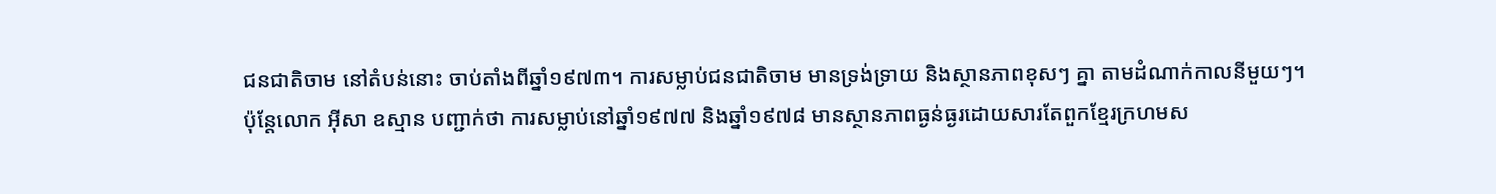ជនជាតិចាម នៅតំបន់នោះ ចាប់តាំងពីឆ្នាំ១៩៧៣។ ការសម្លាប់ជនជាតិចាម មានទ្រង់ទ្រាយ និងស្ថានភាពខុសៗ គ្នា តាមដំណាក់កាលនីមួយៗ។
ប៉ុន្តែលោក អ៊ីសា ឧស្មាន បញ្ជាក់ថា ការសម្លាប់នៅឆ្នាំ១៩៧៧ និងឆ្នាំ១៩៧៨ មានស្ថានភាពធ្ងន់ធ្ងរដោយសារតែពួកខ្មែរក្រហមស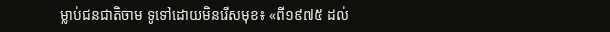ម្លាប់ជនជាតិចាម ទូទៅដោយមិនរើសមុខ៖ «ពី១៩៧៥ ដល់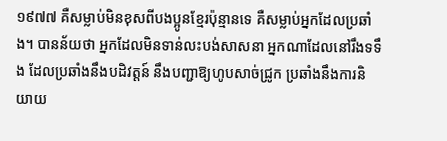១៩៧៧ គឺសម្លាប់មិនខុសពីបងប្អូនខ្មែរប៉ុន្មានទេ គឺសម្លាប់អ្នកដែលប្រឆាំង។ បានន័យថា អ្នកដែលមិនទាន់លះបង់សាសនា អ្នកណាដែលនៅរឹងទទឹង ដែលប្រឆាំងនឹងបដិវត្តន៍ នឹងបញ្ជាឱ្យហូបសាច់ជ្រូក ប្រឆាំងនឹងការនិយាយ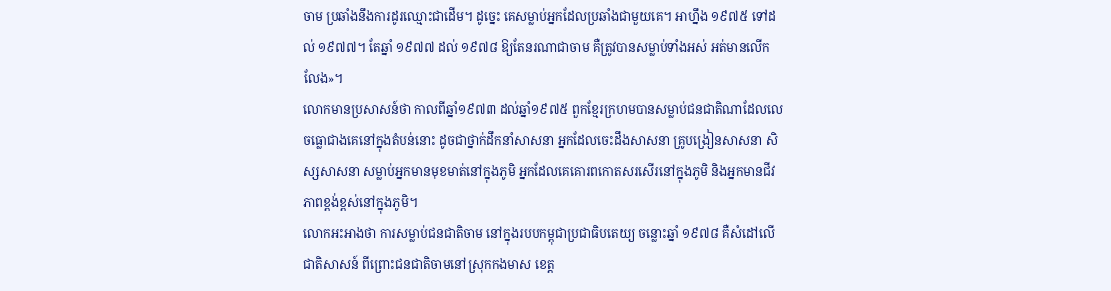ចាម ប្រឆាំងនឹងការដូរឈ្មោះជាដើម។ ដូច្នេះ គេសម្លាប់អ្នកដែលប្រឆាំងជាមួយគេ។ អាហ្នឹង ១៩៧៥ ទៅដល់ ១៩៧៧។ តែឆ្នាំ ១៩៧៧ ដល់ ១៩៧៨ ឱ្យតែនរណាជាចាម គឺត្រូវបានសម្លាប់ទាំងអស់ អត់មានលើកលែង»។
លោកមានប្រសាសន៍ថា កាលពីឆ្នាំ១៩៧៣ ដល់ឆ្នាំ១៩៧៥ ពួកខ្មែរក្រហមបានសម្លាប់ជនជាតិណាដែលលេចធ្លោជាងគេនៅក្នុងតំបន់នោះ ដូចជាថ្នាក់ដឹកនាំសាសនា អ្នកដែលចេះដឹងសាសនា គ្រូបង្រៀនសាសនា សិស្សសាសនា សម្លាប់អ្នកមានមុខមាត់នៅក្នុងភូមិ អ្នកដែលគេគោរពកោតសរសើរនៅក្នុងភូមិ និងអ្នកមានជីវភាពខ្ពង់ខ្ពស់នៅក្នុងភូមិ។
លោកអះអាងថា ការសម្លាប់ជនជាតិចាម នៅក្នុងរបបកម្ពុជាប្រជាធិបតេយ្យ ចន្លោះឆ្នាំ ១៩៧៨ គឺសំដៅលើជាតិសាសន៍ ពីព្រោះជនជាតិចាមនៅស្រុកកងមាស ខេត្ត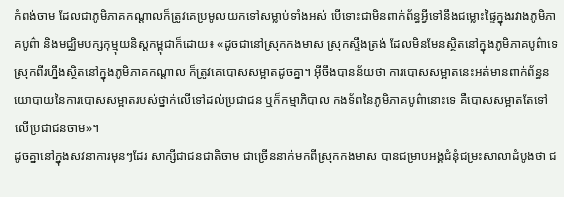កំពង់ចាម ដែលជាភូមិភាគកណ្ដាលក៏ត្រូវគេប្រមូលយកទៅសម្លាប់ទាំងអស់ បើទោះជាមិនពាក់ព័ន្ធអ្វីទៅនឹងជម្លោះផ្ទៃក្នុងរវាងភូមិភាគបូព៌ា និងមជ្ឈិមបក្សកុម្មុយនិស្តកម្ពុជាក៏ដោយ៖ «ដូចជានៅស្រុកកងមាស ស្រុកស្ទឹងត្រង់ ដែលមិនមែនស្ថិតនៅក្នុងភូមិភាគបូព៌ាទេ ស្រុកពីរហ្នឹងស្ថិតនៅក្នុងភូមិភាគកណ្ដាល ក៏ត្រូវគេបោសសម្អាតដូចគ្នា។ អ៊ីចឹងបានន័យថា ការបោសសម្អាតនេះអត់មានពាក់ព័ន្ធនយោបាយនៃការបោសសម្អាតរបស់ថ្នាក់លើទៅដល់ប្រជាជន ឬក៏កម្មាភិបាល កងទ័ពនៃភូមិភាគបូព៌ានោះទេ គឺបោសសម្អាតតែទៅលើប្រជាជនចាម»។
ដូចគ្នានៅក្នុងសវនាការមុនៗដែរ សាក្សីជាជនជាតិចាម ជាច្រើននាក់មកពីស្រុកកងមាស បានជម្រាបអង្គជំនុំជម្រះសាលាដំបូងថា ជ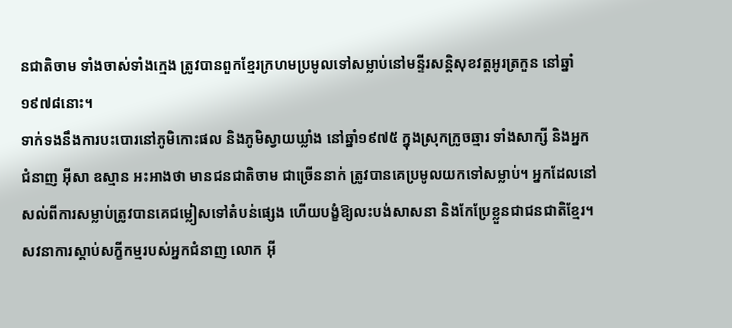នជាតិចាម ទាំងចាស់ទាំងក្មេង ត្រូវបានពួកខ្មែរក្រហមប្រមូលទៅសម្លាប់នៅមន្ទីរសន្តិសុខវត្តអូរត្រកួន នៅឆ្នាំ១៩៧៨នោះ។
ទាក់ទងនឹងការបះបោរនៅភូមិកោះផល និងភូមិស្វាយឃ្លាំង នៅឆ្នាំ១៩៧៥ ក្នុងស្រុកក្រូចឆ្មារ ទាំងសាក្សី និងអ្នកជំនាញ អ៊ីសា ឧស្មាន អះអាងថា មានជនជាតិចាម ជាច្រើននាក់ ត្រូវបានគេប្រមូលយកទៅសម្លាប់។ អ្នកដែលនៅសល់ពីការសម្លាប់ត្រូវបានគេជម្លៀសទៅតំបន់ផ្សេង ហើយបង្ខំឱ្យលះបង់សាសនា និងកែប្រែខ្លួនជាជនជាតិខ្មែរ។
សវនាការស្ដាប់សក្ខីកម្មរបស់អ្នកជំនាញ លោក អ៊ី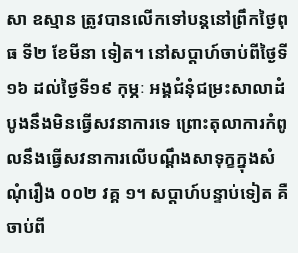សា ឧស្មាន ត្រូវបានលើកទៅបន្តនៅព្រឹកថ្ងៃពុធ ទី២ ខែមីនា ទៀត។ នៅសប្ដាហ៍ចាប់ពីថ្ងៃទី១៦ ដល់ថ្ងៃទី១៩ កុម្ភៈ អង្គជំនុំជម្រះសាលាដំបូងនឹងមិនធ្វើសវនាការទេ ព្រោះតុលាការកំពូលនឹងធ្វើសវនាការលើបណ្ដឹងសាទុក្ខក្នុងសំណុំរឿង ០០២ វគ្គ ១។ សប្ដាហ៍បន្ទាប់ទៀត គឺចាប់ពី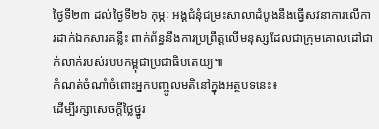ថ្ងៃទី២៣ ដល់ថ្ងៃទី២៦ កុម្ភៈ អង្គជំនុំជម្រះសាលាដំបូងនឹងធ្វើសវនាការលើការដាក់ឯកសារគន្លឹះ ពាក់ព័ន្ធនឹងការប្រព្រឹត្តលើមនុស្សដែលជាក្រុមគោលដៅជាក់លាក់របស់របបកម្ពុជាប្រជាធិបតេយ្យ៕
កំណត់ចំណាំចំពោះអ្នកបញ្ចូលមតិនៅក្នុងអត្ថបទនេះ៖
ដើម្បីរក្សាសេចក្ដីថ្លៃថ្នូរ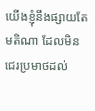យើងខ្ញុំនឹងផ្សាយតែមតិណា ដែលមិនជេរប្រមាថដល់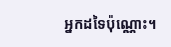អ្នកដទៃប៉ុណ្ណោះ។